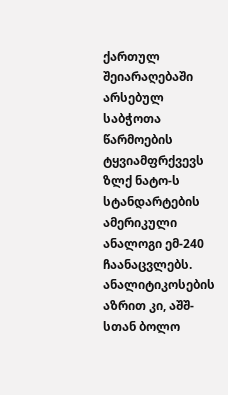ქართულ შეიარაღებაში არსებულ საბჭოთა წარმოების ტყვიამფრქვევს ზლქ ნატო-ს სტანდარტების ამერიკული ანალოგი ემ-240 ჩაანაცვლებს. ანალიტიკოსების აზრით კი, აშშ-სთან ბოლო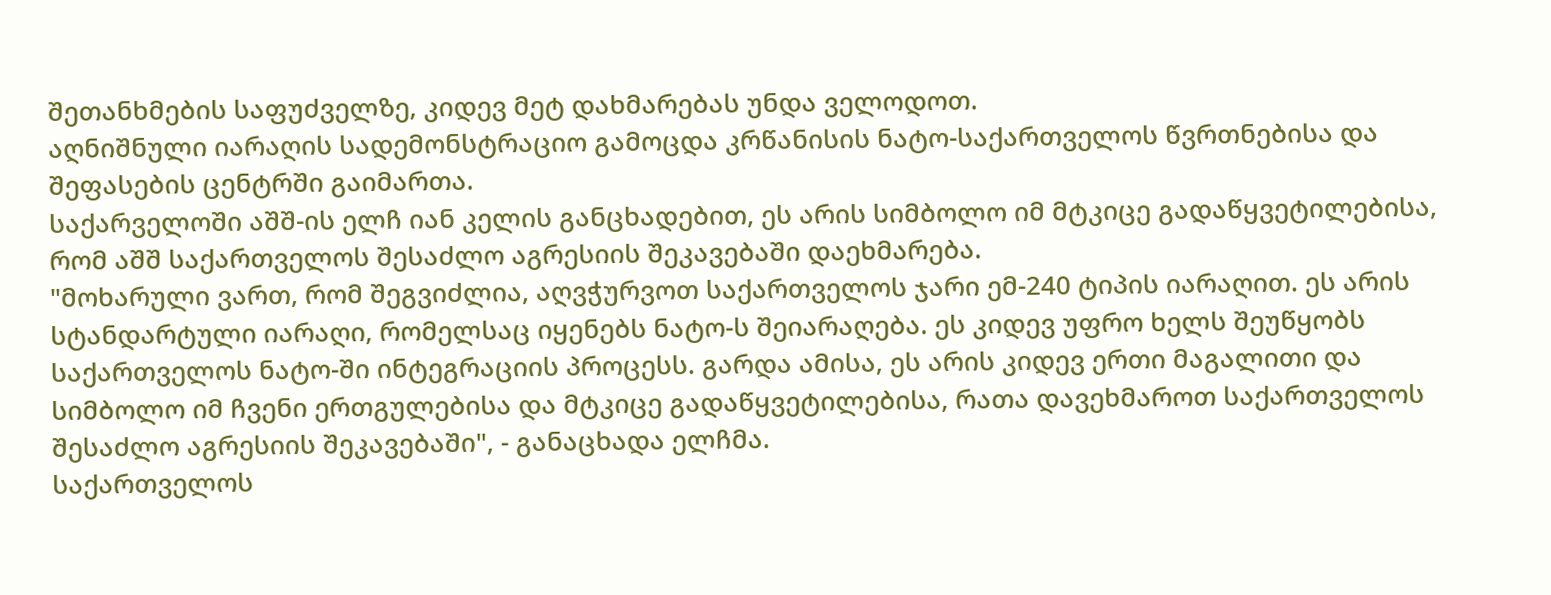შეთანხმების საფუძველზე, კიდევ მეტ დახმარებას უნდა ველოდოთ.
აღნიშნული იარაღის სადემონსტრაციო გამოცდა კრწანისის ნატო-საქართველოს წვრთნებისა და შეფასების ცენტრში გაიმართა.
საქარველოში აშშ-ის ელჩ იან კელის განცხადებით, ეს არის სიმბოლო იმ მტკიცე გადაწყვეტილებისა, რომ აშშ საქართველოს შესაძლო აგრესიის შეკავებაში დაეხმარება.
"მოხარული ვართ, რომ შეგვიძლია, აღვჭურვოთ საქართველოს ჯარი ემ-240 ტიპის იარაღით. ეს არის სტანდარტული იარაღი, რომელსაც იყენებს ნატო-ს შეიარაღება. ეს კიდევ უფრო ხელს შეუწყობს საქართველოს ნატო-ში ინტეგრაციის პროცესს. გარდა ამისა, ეს არის კიდევ ერთი მაგალითი და სიმბოლო იმ ჩვენი ერთგულებისა და მტკიცე გადაწყვეტილებისა, რათა დავეხმაროთ საქართველოს შესაძლო აგრესიის შეკავებაში", - განაცხადა ელჩმა.
საქართველოს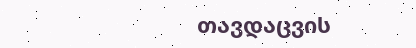თავდაცვის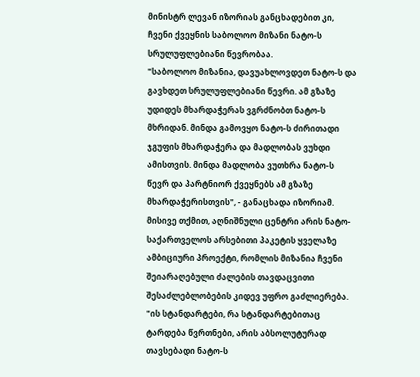მინისტრ ლევან იზორიას განცხადებით კი, ჩვენი ქვეყნის საბოლოო მიზანი ნატო-ს სრულუფლებიანი წევრობაა.
"საბოლოო მიზანია, დავუახლოვდეთ ნატო-ს და გავხდეთ სრულუფლებიანი წევრი. ამ გზაზე უდიდეს მხარდაჭერას ვგრძნობთ ნატო-ს მხრიდან. მინდა გამოვყო ნატო-ს ძირითადი ჯგუფის მხარდაჭერა და მადლობას ვუხდი ამისთვის. მინდა მადლობა ვუთხრა ნატო-ს წევრ და პარტნიორ ქვეყნებს ამ გზაზე მხარდაჭერისთვის", - განაცხადა იზორიამ.
მისივე თქმით, აღნიშნული ცენტრი არის ნატო-საქართველოს არსებითი პაკეტის ყველაზე ამბიციური პროექტი, რომლის მიზანია ჩვენი შეიარაღებული ძალების თავდაცვითი შესაძლებლობების კიდევ უფრო გაძლიერება.
"ის სტანდარტები, რა სტანდარტებითაც ტარდება წვრთნები, არის აბსოლუტურად თავსებადი ნატო-ს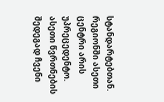სტანდარტებთან. რეგიონში ასეთი ცენტრი არის უპრეცედენტო. ასეთი წვრთნების შედეგად ჩვენი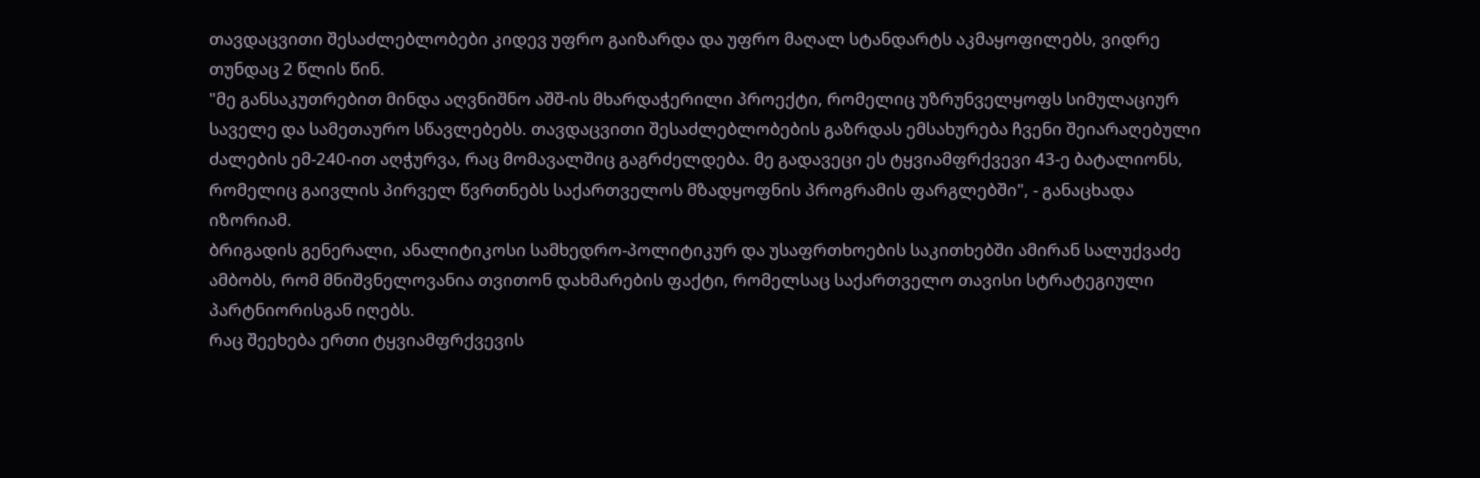თავდაცვითი შესაძლებლობები კიდევ უფრო გაიზარდა და უფრო მაღალ სტანდარტს აკმაყოფილებს, ვიდრე თუნდაც 2 წლის წინ.
"მე განსაკუთრებით მინდა აღვნიშნო აშშ-ის მხარდაჭერილი პროექტი, რომელიც უზრუნველყოფს სიმულაციურ საველე და სამეთაურო სწავლებებს. თავდაცვითი შესაძლებლობების გაზრდას ემსახურება ჩვენი შეიარაღებული ძალების ემ-240-ით აღჭურვა, რაც მომავალშიც გაგრძელდება. მე გადავეცი ეს ტყვიამფრქვევი 43-ე ბატალიონს, რომელიც გაივლის პირველ წვრთნებს საქართველოს მზადყოფნის პროგრამის ფარგლებში", - განაცხადა იზორიამ.
ბრიგადის გენერალი, ანალიტიკოსი სამხედრო-პოლიტიკურ და უსაფრთხოების საკითხებში ამირან სალუქვაძე ამბობს, რომ მნიშვნელოვანია თვითონ დახმარების ფაქტი, რომელსაც საქართველო თავისი სტრატეგიული პარტნიორისგან იღებს.
რაც შეეხება ერთი ტყვიამფრქვევის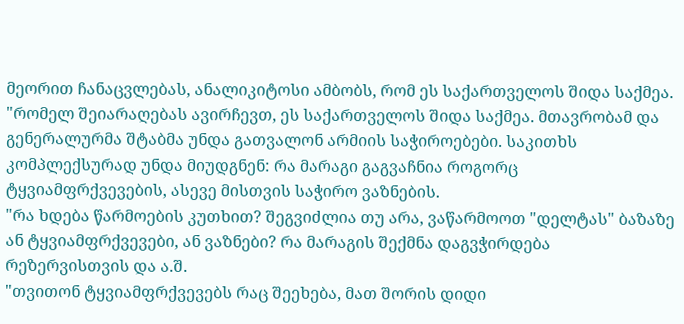მეორით ჩანაცვლებას, ანალიკიტოსი ამბობს, რომ ეს საქართველოს შიდა საქმეა.
"რომელ შეიარაღებას ავირჩევთ, ეს საქართველოს შიდა საქმეა. მთავრობამ და გენერალურმა შტაბმა უნდა გათვალონ არმიის საჭიროებები. საკითხს კომპლექსურად უნდა მიუდგნენ: რა მარაგი გაგვაჩნია როგორც ტყვიამფრქვევების, ასევე მისთვის საჭირო ვაზნების.
"რა ხდება წარმოების კუთხით? შეგვიძლია თუ არა, ვაწარმოოთ "დელტას" ბაზაზე ან ტყვიამფრქვევები, ან ვაზნები? რა მარაგის შექმნა დაგვჭირდება რეზერვისთვის და ა.შ.
"თვითონ ტყვიამფრქვევებს რაც შეეხება, მათ შორის დიდი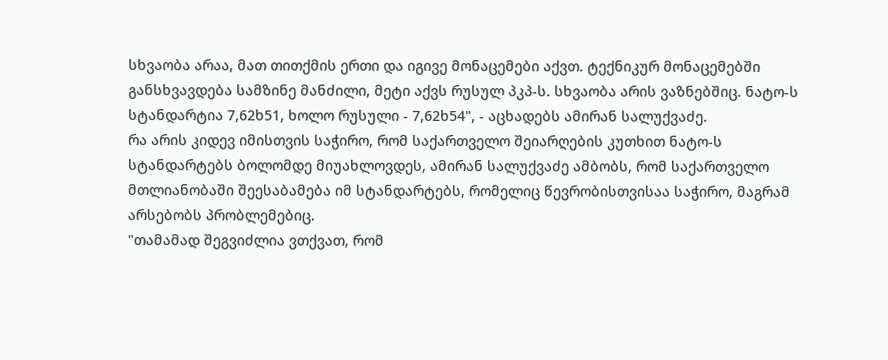სხვაობა არაა, მათ თითქმის ერთი და იგივე მონაცემები აქვთ. ტექნიკურ მონაცემებში განსხვავდება სამზინე მანძილი, მეტი აქვს რუსულ პკპ-ს. სხვაობა არის ვაზნებშიც. ნატო-ს სტანდარტია 7,62ხ51, ხოლო რუსული - 7,62ხ54", - აცხადებს ამირან სალუქვაძე.
რა არის კიდევ იმისთვის საჭირო, რომ საქართველო შეიარღების კუთხით ნატო-ს სტანდარტებს ბოლომდე მიუახლოვდეს, ამირან სალუქვაძე ამბობს, რომ საქართველო მთლიანობაში შეესაბამება იმ სტანდარტებს, რომელიც წევრობისთვისაა საჭირო, მაგრამ არსებობს პრობლემებიც.
"თამამად შეგვიძლია ვთქვათ, რომ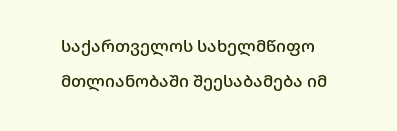საქართველოს სახელმწიფო მთლიანობაში შეესაბამება იმ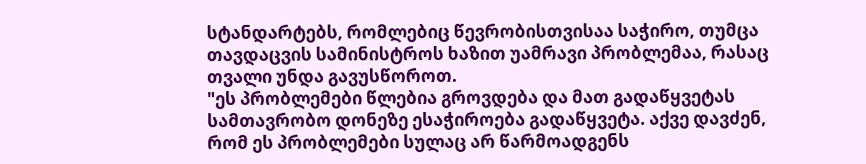სტანდარტებს, რომლებიც წევრობისთვისაა საჭირო, თუმცა თავდაცვის სამინისტროს ხაზით უამრავი პრობლემაა, რასაც თვალი უნდა გავუსწოროთ.
"ეს პრობლემები წლებია გროვდება და მათ გადაწყვეტას სამთავრობო დონეზე ესაჭიროება გადაწყვეტა. აქვე დავძენ, რომ ეს პრობლემები სულაც არ წარმოადგენს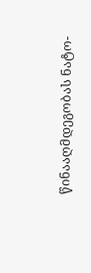წინააღმდეგობას ნატო-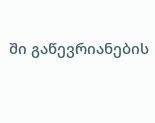ში გაწევრიანების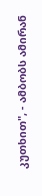კუთხით", - ამბობს ამირან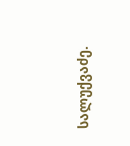სალუქვაძე.